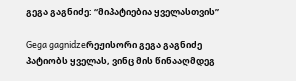გეგა გაგნიძე: “მიპატიებია ყველასთვის”

Gega gagnidzeრეჟისორი გეგა გაგნიძე პატიობს ყველას, ვინც მის წინააღმდეგ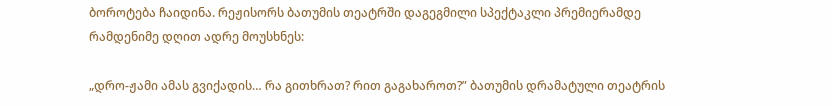ბოროტება ჩაიდინა. რეჟისორს ბათუმის თეატრში დაგეგმილი სპექტაკლი პრემიერამდე რამდენიმე დღით ადრე მოუსხნეს:

„დრო-ჟამი ამას გვიქადის… რა გითხრათ? რით გაგახაროთ?” ბათუმის დრამატული თეატრის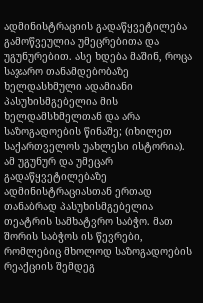ადმინისტრაციის გადაწყვეტილება გამოწვეულია უმეცრებითა და უგუნურებით. ასე ხდება მაშინ, როცა საჯარო თანამდებობაზე ხელდასხმული ადამიანი პასუხისმგებელია მის ხელდამსხმელთან და არა საზოგადოების წინაშე; (იხილეთ საქართველოს უახლესი ისტორია). ამ უგუნურ და უმეცარ გადაწყვეტილებაზე ადმინისტრაციასთან ერთად თანაბრად პასუხისმგებელია თეატრის სამხატვრო საბჭო. მათ შორის საბჭოს ის წევრები, რომლებიც მხოლოდ საზოგადოების რეაქციის შემდეგ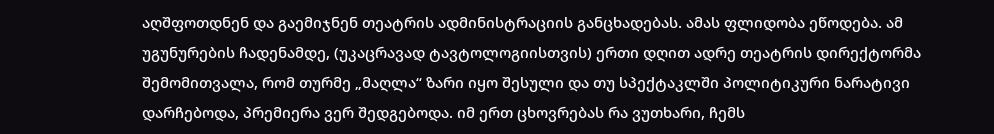აღშფოთდნენ და გაემიჯნენ თეატრის ადმინისტრაციის განცხადებას. ამას ფლიდობა ეწოდება. ამ უგუნურების ჩადენამდე, (უკაცრავად ტავტოლოგიისთვის) ერთი დღით ადრე თეატრის დირექტორმა შემომითვალა, რომ თურმე „მაღლა“ ზარი იყო შესული და თუ სპექტაკლში პოლიტიკური ნარატივი დარჩებოდა, პრემიერა ვერ შედგებოდა. იმ ერთ ცხოვრებას რა ვუთხარი, ჩემს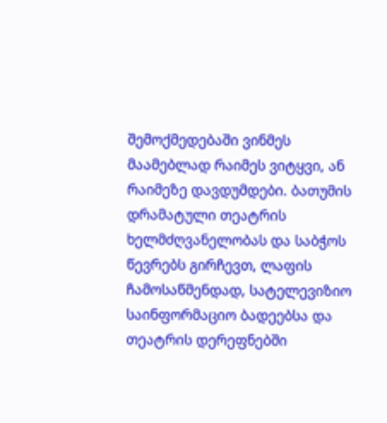შემოქმედებაში ვინმეს მაამებლად რაიმეს ვიტყვი, ან რაიმეზე დავდუმდები. ბათუმის დრამატული თეატრის ხელმძღვანელობას და საბჭოს წევრებს გირჩევთ, ლაფის ჩამოსაწმენდად, სატელევიზიო საინფორმაციო ბადეებსა და თეატრის დერეფნებში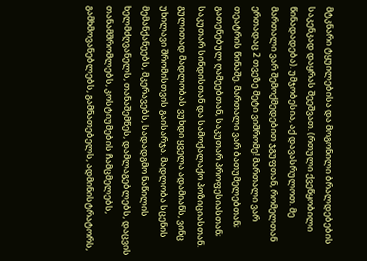მტკნარი ტყუილებისა და მოგონილი ბრალდებების საკენკად დაყრას შეეშვათ. (რთული ქვეწყობილი წინადადება). უმჯობესია, აქ დავასრულოთ. მე მართალი ვარ შემოქმედებით ჯგუფთან, რომელთან ერთადაც 2 თვეზე მეტი ვიშრომე! მართალი ვარ თეატრის წინაშე. მართალი ვარ ბათუმელებთან; გათენებულ ღამეებთან, საკუთარ პროფესიასთან; საკუთარ სინდისთან და სამოქალაქო პოზიციასთან. გულითად მადლობას ვუხდი ყველა ადამიანს, ვინც უხილავი შრომისთვის გაისარჯა. მადლობა სცენის მემანქანეებს, მკერავებს, სადადგმო ნაწილის ხელმძღვანელს, თანაშემწეს, დამლაგებლებს, დაცვის თანამშრომლებს, კოსტიუმების ჩამცმელებს, გამხმოვანებლებს, გამნათებელს, ადმინისტრატორს,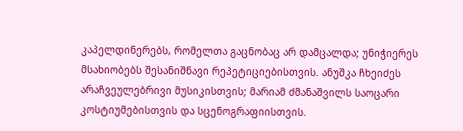კაპელდინერებს, რომელთა გაცნობაც არ დამცალდა; უნიჭიერეს მსახიობებს შესანიშნავი რეპეტიციებისთვის. ანუშკა ჩხეიძეს არაჩვეულებრივი მუსიკისთვის; მარიამ ძმანაშვილს საოცარი კოსტიუმებისთვის და სცენოგრაფიისთვის.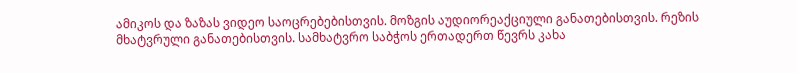ამიკოს და ზაზას ვიდეო საოცრებებისთვის. მოზგის აუდიორეაქციული განათებისთვის. რეზის მხატვრული განათებისთვის. სამხატვრო საბჭოს ერთადერთ წევრს კახა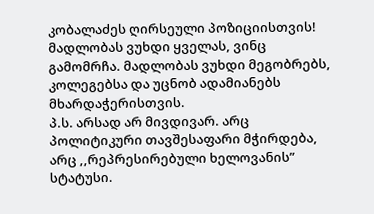კობალაძეს ღირსეული პოზიციისთვის! მადლობას ვუხდი ყველას, ვინც გამომრჩა. მადლობას ვუხდი მეგობრებს, კოლეგებსა და უცნობ ადამიანებს მხარდაჭერისთვის.
პ.ს. არსად არ მივდივარ. არც პოლიტიკური თავშესაფარი მჭირდება, არც ,,რეპრესირებული ხელოვანის” სტატუსი.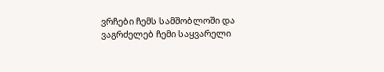ვრჩები ჩემს სამშობლოში და ვაგრძელებ ჩემი საყვარელი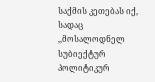საქმის კეთებას იქ, სადაც ,,მოსალოდნელ სუბიექტურ პოლიტიკურ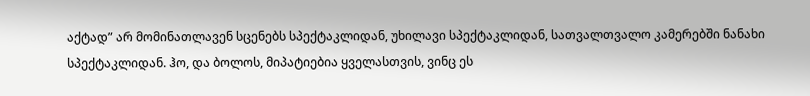აქტად” არ მომინათლავენ სცენებს სპექტაკლიდან, უხილავი სპექტაკლიდან, სათვალთვალო კამერებში ნანახი სპექტაკლიდან. ჰო, და ბოლოს, მიპატიებია ყველასთვის, ვინც ეს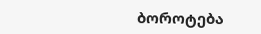ბოროტება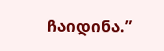ჩაიდინა.”